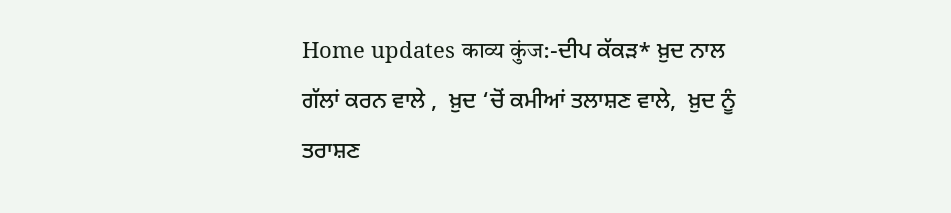Home updates काव्य कुंज:-ਦੀਪ ਕੱਕੜ* ਖ਼ੁਦ ਨਾਲ ਗੱਲਾਂ ਕਰਨ ਵਾਲੇ ,  ਖ਼ੁਦ ‘ਚੋਂ ਕਮੀਆਂ ਤਲਾਸ਼ਣ ਵਾਲੇ,  ਖ਼ੁਦ ਨੂੰ ਤਰਾਸ਼ਣ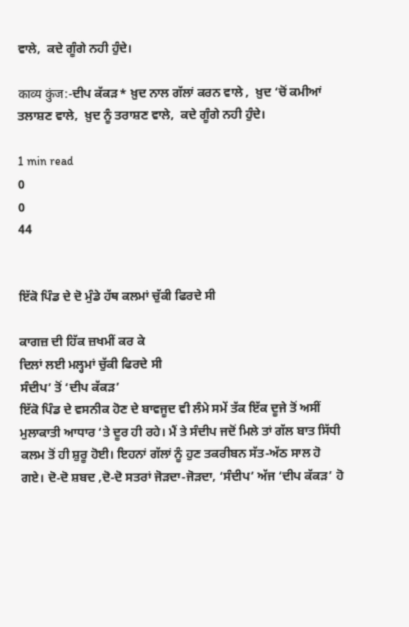ਵਾਲੇ,  ਕਦੇ ਗੂੰਗੇ ਨਹੀ ਹੁੰਦੇ।

काव्य कुंज:-ਦੀਪ ਕੱਕੜ* ਖ਼ੁਦ ਨਾਲ ਗੱਲਾਂ ਕਰਨ ਵਾਲੇ ,  ਖ਼ੁਦ ‘ਚੋਂ ਕਮੀਆਂ ਤਲਾਸ਼ਣ ਵਾਲੇ,  ਖ਼ੁਦ ਨੂੰ ਤਰਾਸ਼ਣ ਵਾਲੇ,  ਕਦੇ ਗੂੰਗੇ ਨਹੀ ਹੁੰਦੇ।

1 min read
0
0
44


ਇੱਕੋ ਪਿੰਡ ਦੇ ਦੋ ਮੁੰਡੇ ਹੱਥ ਕਲਮਾਂ ਚੁੱਕੀ ਫਿਰਦੇ ਸੀ

ਕਾਗਜ਼ ਦੀ ਹਿੱਕ ਜ਼ਖਮੀਂ ਕਰ ਕੇ
ਦਿਲਾਂ ਲਈ ਮਲ੍ਹਮਾਂ ਚੁੱਕੀ ਫਿਰਦੇ ਸੀ
ਸੰਦੀਪ’ ਤੋਂ ‘ਦੀਪ ਕੱਕੜ’
ਇੱਕੋ ਪਿੰਡ ਦੇ ਵਸਨੀਕ ਹੋਣ ਦੇ ਬਾਵਜੂਦ ਵੀ ਲੰਮੇ ਸਮੇਂ ਤੱਕ ਇੱਕ ਦੂਜੇ ਤੋਂ ਅਸੀਂ ਮੁਲਾਕਾਤੀ ਆਧਾਰ ‘ਤੇ ਦੂਰ ਹੀ ਰਹੇ। ਮੈਂ ਤੇ ਸੰਦੀਪ ਜਦੋਂ ਮਿਲੇ ਤਾਂ ਗੱਲ ਬਾਤ ਸਿੱਧੀ ਕਲਮ ਤੋਂ ਹੀ ਸ਼ੁਰੂ ਹੋਈ। ਇਹਨਾਂ ਗੱਲਾਂ ਨੂੰ ਹੁਣ ਤਕਰੀਬਨ ਸੱਤ-ਅੱਠ ਸਾਲ ਹੋ ਗਏ। ਦੋ-ਦੋ ਸ਼ਬਦ ,ਦੋ-ਦੋ ਸਤਰਾਂ ਜੋੜਦਾ-ਜੋੜਦਾ, ‘ਸੰਦੀਪ’ ਅੱਜ ‘ਦੀਪ ਕੱਕੜ’ ਹੋ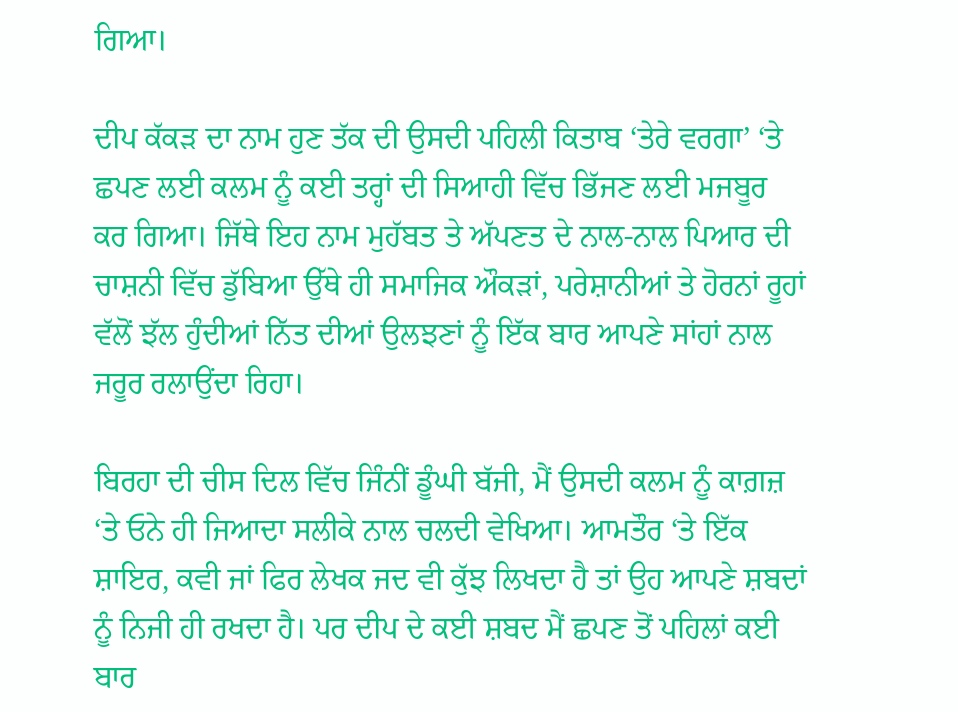ਗਿਆ।

ਦੀਪ ਕੱਕੜ ਦਾ ਨਾਮ ਹੁਣ ਤੱਕ ਦੀ ਉਸਦੀ ਪਹਿਲੀ ਕਿਤਾਬ ‘ਤੇਰੇ ਵਰਗਾ’ ‘ਤੇ ਛਪਣ ਲਈ ਕਲਮ ਨੂੰ ਕਈ ਤਰ੍ਹਾਂ ਦੀ ਸਿਆਹੀ ਵਿੱਚ ਭਿੱਜਣ ਲਈ ਮਜਬੂਰ ਕਰ ਗਿਆ। ਜਿੱਥੇ ਇਹ ਨਾਮ ਮੁਹੱਬਤ ਤੇ ਅੱਪਣਤ ਦੇ ਨਾਲ-ਨਾਲ ਪਿਆਰ ਦੀ ਚਾਸ਼ਨੀ ਵਿੱਚ ਡੁੱਬਿਆ ਉੱਥੇ ਹੀ ਸਮਾਜਿਕ ਔਕੜਾਂ, ਪਰੇਸ਼ਾਨੀਆਂ ਤੇ ਹੋਰਨਾਂ ਰੂਹਾਂ ਵੱਲੋਂ ਝੱਲ ਹੁੰਦੀਆਂ ਨਿੱਤ ਦੀਆਂ ਉਲਝਣਾਂ ਨੂੰ ਇੱਕ ਬਾਰ ਆਪਣੇ ਸਾਂਹਾਂ ਨਾਲ ਜਰੂਰ ਰਲਾਉਂਦਾ ਰਿਹਾ।

ਬਿਰਹਾ ਦੀ ਚੀਸ ਦਿਲ ਵਿੱਚ ਜਿੰਨੀਂ ਡੂੰਘੀ ਬੱਜੀ, ਮੈਂ ਉਸਦੀ ਕਲਮ ਨੂੰ ਕਾਗ਼ਜ਼ ‘ਤੇ ਓਨੇ ਹੀ ਜਿਆਦਾ ਸਲੀਕੇ ਨਾਲ ਚਲਦੀ ਵੇਖਿਆ। ਆਮਤੌਰ ‘ਤੇ ਇੱਕ ਸ਼ਾਇਰ, ਕਵੀ ਜਾਂ ਫਿਰ ਲੇਖਕ ਜਦ ਵੀ ਕੁੱਝ ਲਿਖਦਾ ਹੈ ਤਾਂ ਉਹ ਆਪਣੇ ਸ਼ਬਦਾਂ ਨੂੰ ਨਿਜੀ ਹੀ ਰਖਦਾ ਹੈ। ਪਰ ਦੀਪ ਦੇ ਕਈ ਸ਼ਬਦ ਮੈਂ ਛਪਣ ਤੋਂ ਪਹਿਲਾਂ ਕਈ ਬਾਰ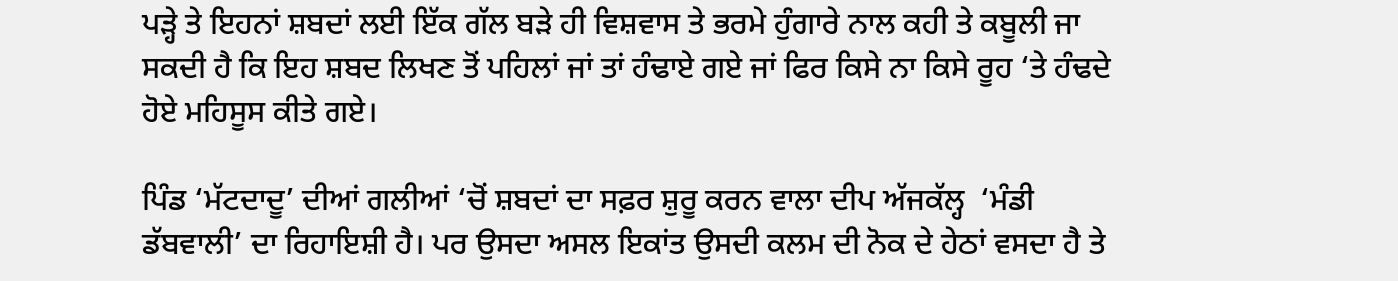ਪੜ੍ਹੇ ਤੇ ਇਹਨਾਂ ਸ਼ਬਦਾਂ ਲਈ ਇੱਕ ਗੱਲ ਬੜੇ ਹੀ ਵਿਸ਼ਵਾਸ ਤੇ ਭਰਮੇ ਹੁੰਗਾਰੇ ਨਾਲ ਕਹੀ ਤੇ ਕਬੂਲੀ ਜਾ ਸਕਦੀ ਹੈ ਕਿ ਇਹ ਸ਼ਬਦ ਲਿਖਣ ਤੋਂ ਪਹਿਲਾਂ ਜਾਂ ਤਾਂ ਹੰਢਾਏ ਗਏ ਜਾਂ ਫਿਰ ਕਿਸੇ ਨਾ ਕਿਸੇ ਰੂਹ ‘ਤੇ ਹੰਢਦੇ ਹੋਏ ਮਹਿਸੂਸ ਕੀਤੇ ਗਏ।

ਪਿੰਡ ‘ਮੱਟਦਾਦੂ’ ਦੀਆਂ ਗਲੀਆਂ ‘ਚੋਂ ਸ਼ਬਦਾਂ ਦਾ ਸਫ਼ਰ ਸ਼ੁਰੂ ਕਰਨ ਵਾਲਾ ਦੀਪ ਅੱਜਕੱਲ੍ਹ  ‘ਮੰਡੀ ਡੱਬਵਾਲੀ’ ਦਾ ਰਿਹਾਇਸ਼ੀ ਹੈ। ਪਰ ਉਸਦਾ ਅਸਲ ਇਕਾਂਤ ਉਸਦੀ ਕਲਮ ਦੀ ਨੋਕ ਦੇ ਹੇਠਾਂ ਵਸਦਾ ਹੈ ਤੇ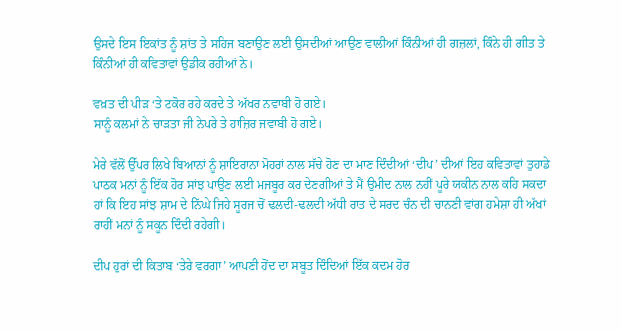ਉਸਦੇ ਇਸ ਇਕਾਂਤ ਨੂੰ ਸ਼ਾਂਤ ਤੇ ਸਹਿਜ ਬਣਾਉਣ ਲਈ ਉਸਦੀਆਂ ਆਉਣ ਵਾਲੀਆਂ ਕਿੰਨੀਆਂ ਹੀ ਗਜ਼ਲਾਂ, ਕਿੰਨੇ ਹੀ ਗੀਤ ਤੇ ਕਿੰਨੀਆਂ ਹੀ ਕਵਿਤਾਵਾਂ ਉਡੀਕ ਰਹੀਆਂ ਨੇ।

ਵਖ਼ਤ ਦੀ ਪੀੜ ‘ਤੇ ਟਕੋਰ ਰਹੇ ਕਰਦੇ ਤੇ ਅੱਖਰ ਨਵਾਬੀ ਹੋ ਗਏ।
ਸਾਨੂੰ ਕਲਮਾਂ ਨੇ ਚਾੜਤਾ ਜੀ ਨੇਪਰੇ ਤੇ ਹਾਜ਼ਿਰ ਜਵਾਬੀ ਹੋ ਗਏ।

ਮੇਰੇ ਵੱਲੋਂ ਉੱਪਰ ਲਿਖੇ ਬਿਆਨਾਂ ਨੂੰ ਸ਼ਾਇਰਾਨਾ ਮੋਹਰਾਂ ਨਾਲ ਸੱਚੇ ਹੋਣ ਦਾ ਮਾਣ ਦਿੰਦੀਆਂ ‘ਦੀਪ’ ਦੀਆਂ ਇਹ ਕਵਿਤਾਵਾਂ ਤੁਹਾਡੇ ਪਾਠਕ ਮਨਾਂ ਨੂੰ ਇੱਕ ਹੋਰ ਸਾਂਝ ਪਾਉਣ ਲਈ ਮਜਬੂਰ ਕਰ ਦੇਣਗੀਆਂ ਤੇ ਮੈਂ ਉਮੀਦ ਨਾਲ ਨਹੀਂ ਪੂਰੇ ਯਕੀਨ ਨਾਲ ਕਹਿ ਸਕਦਾ ਹਾਂ ਕਿ ਇਹ ਸਾਂਝ ਸ਼ਾਮ ਦੇ ਨਿੱਘੇ ਜਿਹੇ ਸੂਰਜ ਚੋਂ ਢਲਦੀ-ਢਲਦੀ ਅੱਧੀ ਰਾਤ ਦੇ ਸਰਦ ਚੰਨ ਦੀ ਚਾਨਣੀ ਵਾਂਗ ਹਮੇਸ਼ਾ ਹੀ ਅੱਖਾਂ ਰਾਹੀਂ ਮਨਾਂ ਨੂੰ ਸਕੂਨ ਦਿੰਦੀ ਰਹੇਗੀ।

ਦੀਪ ਹੁਰਾਂ ਦੀ ਕਿਤਾਬ ‘ਤੇਰੇ ਵਰਗਾ’ ਆਪਣੀ ਹੋਂਦ ਦਾ ਸਬੂਤ ਦਿੰਦਿਆਂ ਇੱਕ ਕਦਮ ਹੋਰ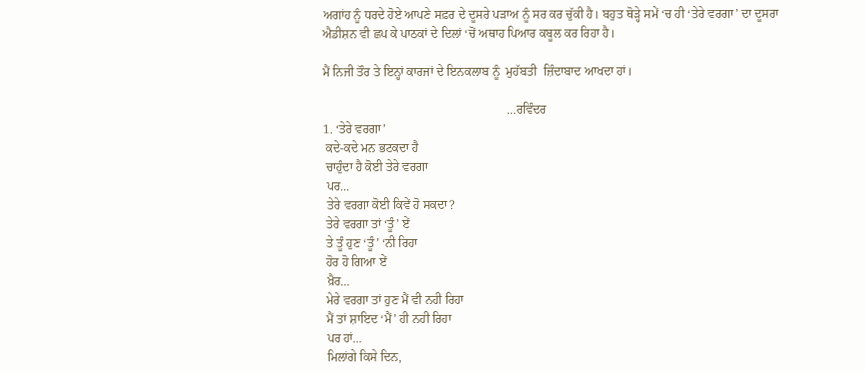ਅਗਾਂਹ ਨੂੰ ਧਰਦੇ ਹੋਏ ਆਪਣੇ ਸਫ਼ਰ ਦੇ ਦੂਸਰੇ ਪੜਾਅ ਨੂੰ ਸਰ ਕਰ ਚੁੱਕੀ ਹੈ। ਬਹੁਤ ਥੋੜ੍ਹੇ ਸਮੇਂ ‘ਚ ਹੀ ‘ਤੇਰੇ ਵਰਗਾ’ ਦਾ ਦੂਸਰਾ ਐਡੀਸ਼ਨ ਵੀ ਛਪ ਕੇ ਪਾਠਕਾਂ ਦੇ ਦਿਲਾਂ ‘ਚੋਂ ਅਥਾਹ ਪਿਆਰ ਕਬੂਲ ਕਰ ਰਿਹਾ ਹੈ।

ਮੈਂ ਨਿਜੀ ਤੌਰ ਤੇ ਇਨ੍ਹਾਂ ਕਾਰਜਾਂ ਦੇ ਇਨਕਲਾਬ ਨੂੰ  ਮੁਹੱਬਤੀ  ਜ਼ਿੰਦਾਬਾਦ ਆਖਦਾ ਹਾਂ।

                                                           …ਰਵਿੰਦਰ
1. ‘ਤੇਰੇ ਵਰਗਾ’
 ਕਦੇ-ਕਦੇ ਮਨ ਭਟਕਦਾ ਹੈ
 ਚਾਹੁੰਦਾ ਹੈ ਕੋਈ ਤੇਰੇ ਵਰਗਾ
 ਪਰ…
 ਤੇਰੇ ਵਰਗਾ ਕੋਈ ਕਿਵੇਂ ਹੋ ਸਕਦਾ?
 ਤੇਰੇ ਵਰਗਾ ਤਾਂ ‘ਤੂੰ’ ਏਂ
 ਤੇ ਤੂੰ ਹੁਣ ‘ਤੂੰ’ ‘ਨੀ ਰਿਹਾ
 ਹੋਰ ਹੋ ਗਿਆ ਏਂ
 ਖ਼ੈਰ…
 ਮੇਰੇ ਵਰਗਾ ਤਾਂ ਹੁਣ ਮੈਂ ਵੀ ਨਹੀ ਰਿਹਾ
 ਮੈਂ ਤਾਂ ਸ਼ਾਇਦ ‘ਮੈਂ’ ਹੀ ਨਹੀ ਰਿਹਾ
 ਪਰ ਹਾਂ…
 ਮਿਲਾਂਗੇ ਕਿਸੇ ਦਿਨ,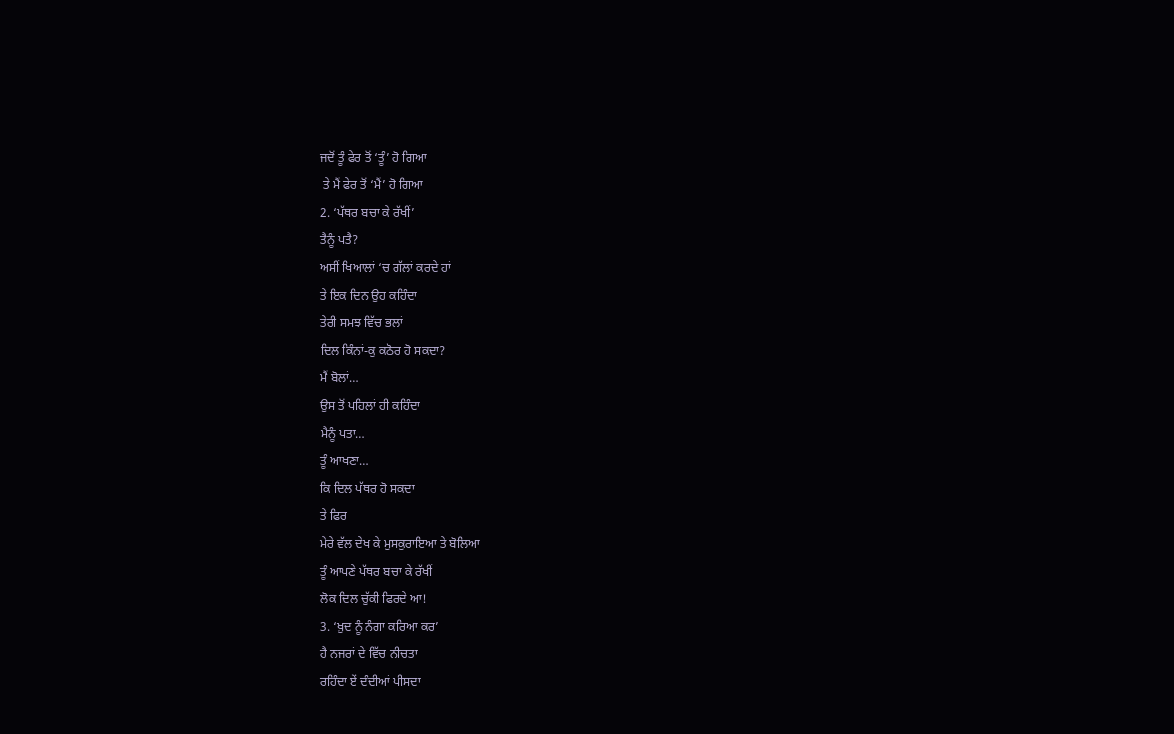ਜਦੋਂ ਤੂੰ ਫੇਰ ਤੋਂ ‘ਤੂੰ’ ਹੋ ਗਿਆ
 ਤੇ ਮੈਂ ਫੇਰ ਤੋਂ ‘ਮੈਂ’ ਹੋ ਗਿਆ
2. ‘ਪੱਥਰ ਬਚਾ ਕੇ ਰੱਖੀਂ’
ਤੈਨੂੰ ਪਤੈ?
ਅਸੀਂ ਖਿਆਲਾਂ ‘ਚ ਗੱਲਾਂ ਕਰਦੇ ਹਾਂ
ਤੇ ਇਕ ਦਿਨ ਉਹ ਕਹਿੰਦਾ
ਤੇਰੀ ਸਮਝ ਵਿੱਚ ਭਲਾਂ
ਦਿਲ ਕਿੰਨਾਂ-ਕੁ ਕਠੋਰ ਹੋ ਸਕਦਾ?
ਮੈਂ ਬੋਲਾਂ…
ਉਸ ਤੋਂ ਪਹਿਲਾਂ ਹੀ ਕਹਿੰਦਾ
ਮੈਨੂੰ ਪਤਾ…
ਤੂੰ ਆਖਣਾ…
ਕਿ ਦਿਲ ਪੱਥਰ ਹੋ ਸਕਦਾ
ਤੇ ਫਿਰ
ਮੇਰੇ ਵੱਲ ਦੇਖ ਕੇ ਮੁਸਕੁਰਾਇਆ ਤੇ ਬੋਲਿਆ
ਤੂੰ ਆਪਣੇ ਪੱਥਰ ਬਚਾ ਕੇ ਰੱਖੀਂ
ਲੋਕ ਦਿਲ ਚੁੱਕੀ ਫਿਰਦੇ ਆ!
3. ‘ਖ਼ੁਦ ਨੂੰ ਨੰਗਾ ਕਰਿਆ ਕਰ’
ਹੈ ਨਜਰਾਂ ਦੇ ਵਿੱਚ ਨੀਚਤਾ
ਰਹਿੰਦਾ ਏਂ ਦੰਦੀਆਂ ਪੀਸਦਾ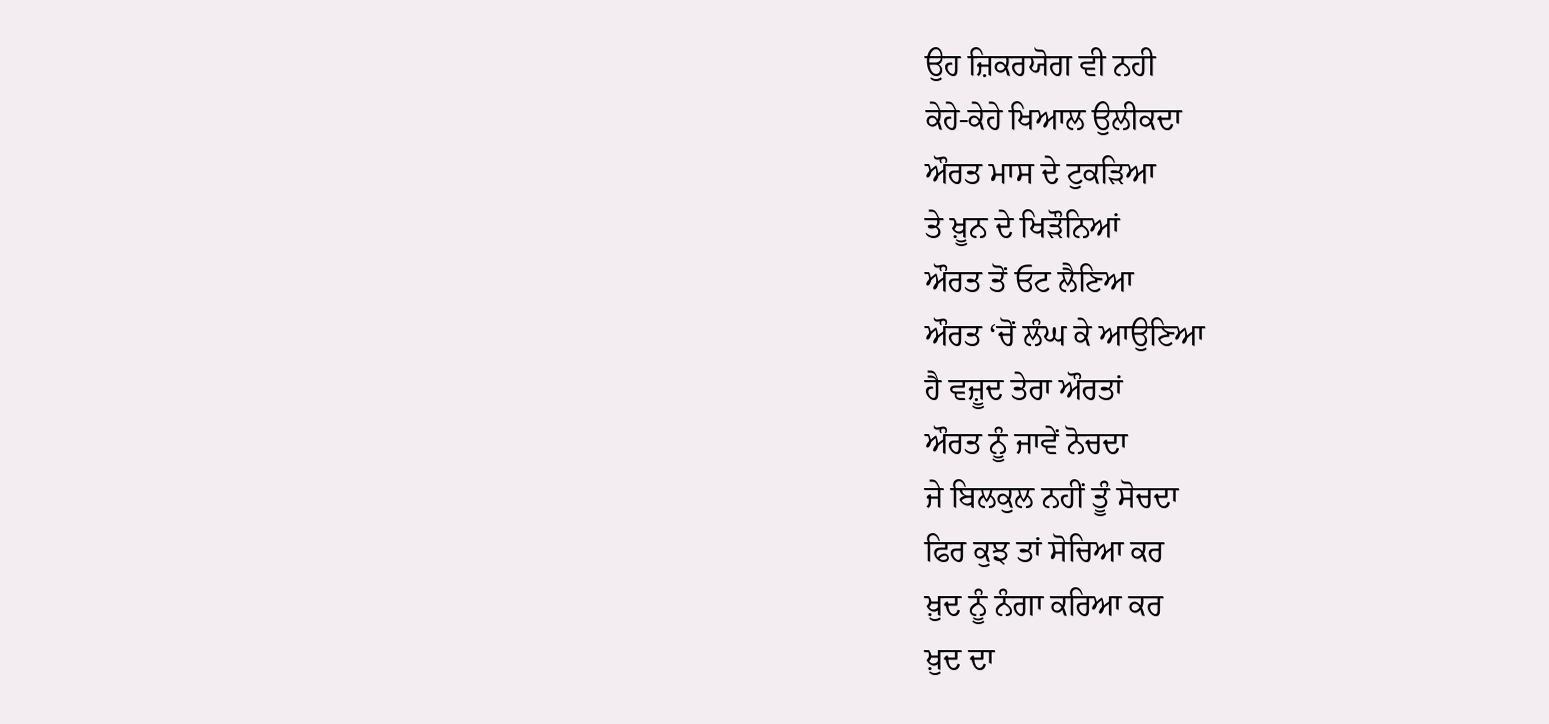ਉਹ ਜ਼ਿਕਰਯੋਗ ਵੀ ਨਹੀ
ਕੇਹੇ-ਕੇਹੇ ਖਿਆਲ ਉਲੀਕਦਾ
ਔਰਤ ਮਾਸ ਦੇ ਟੁਕੜਿਆ
ਤੇ ਖ਼ੂਨ ਦੇ ਖਿੜੌਨਿਆਂ
ਔਰਤ ਤੋਂ ਓਟ ਲੈਣਿਆ
ਔਰਤ ‘ਚੋਂ ਲੰਘ ਕੇ ਆਉਣਿਆ
ਹੈ ਵਜ਼ੂਦ ਤੇਰਾ ਔਰਤਾਂ
ਔਰਤ ਨੂੰ ਜਾਵੇਂ ਨੋਚਦਾ
ਜੇ ਬਿਲਕੁਲ ਨਹੀਂ ਤੂੰ ਸੋਚਦਾ
ਫਿਰ ਕੁਝ ਤਾਂ ਸੋਚਿਆ ਕਰ
ਖ਼ੁਦ ਨੂੰ ਨੰਗਾ ਕਰਿਆ ਕਰ
ਖ਼ੁਦ ਦਾ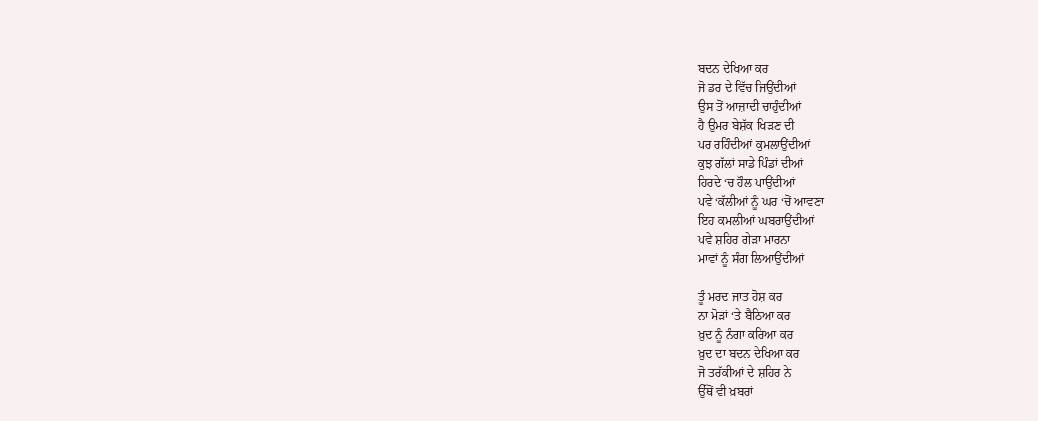ਬਦਨ ਦੇਖਿਆ ਕਰ
ਜੋ ਡਰ ਦੇ ਵਿੱਚ ਜਿਉਂਦੀਆਂ
ਉਸ ਤੋਂ ਆਜ਼ਾਦੀ ਚਾਹੁੰਦੀਆਂ
ਹੈ ਉਮਰ ਬੇਸ਼ੱਕ ਖਿੜਣ ਦੀ
ਪਰ ਰਹਿੰਦੀਆਂ ਕੁਮਲਾਉਂਦੀਆਂ
ਕੁਝ ਗੱਲਾਂ ਸਾਡੇ ਪਿੰਡਾਂ ਦੀਆਂ
ਹਿਰਦੇ ‘ਚ ਹੌਲ ਪਾਉਂਦੀਆਂ
ਪਵੇ ‘ਕੱਲੀਆਂ ਨੂੰ ਘਰ ‘ਚੋਂ ਆਵਣਾ
ਇਹ ਕਮਲੀਆਂ ਘਬਰਾਉਂਦੀਆਂ
ਪਵੇ ਸ਼ਹਿਰ ਗੇੜਾ ਮਾਰਨਾ
ਮਾਵਾਂ ਨੂੰ ਸੰਗ ਲਿਆਉਂਦੀਆਂ

ਤੂੰ ਮਰਦ ਜਾਤ ਹੋਸ਼ ਕਰ
ਨਾ ਮੋੜਾਂ ‘ਤੇ ਬੈਠਿਆ ਕਰ
ਖ਼ੁਦ ਨੂੰ ਨੰਗਾ ਕਰਿਆ ਕਰ
ਖ਼ੁਦ ਦਾ ਬਦਨ ਦੇਖਿਆ ਕਰ
ਜੋ ਤਰੱਕੀਆਂ ਦੇ ਸ਼ਹਿਰ ਨੇ
ਉੱਥੋਂ ਵੀ ਖ਼ਬਰਾਂ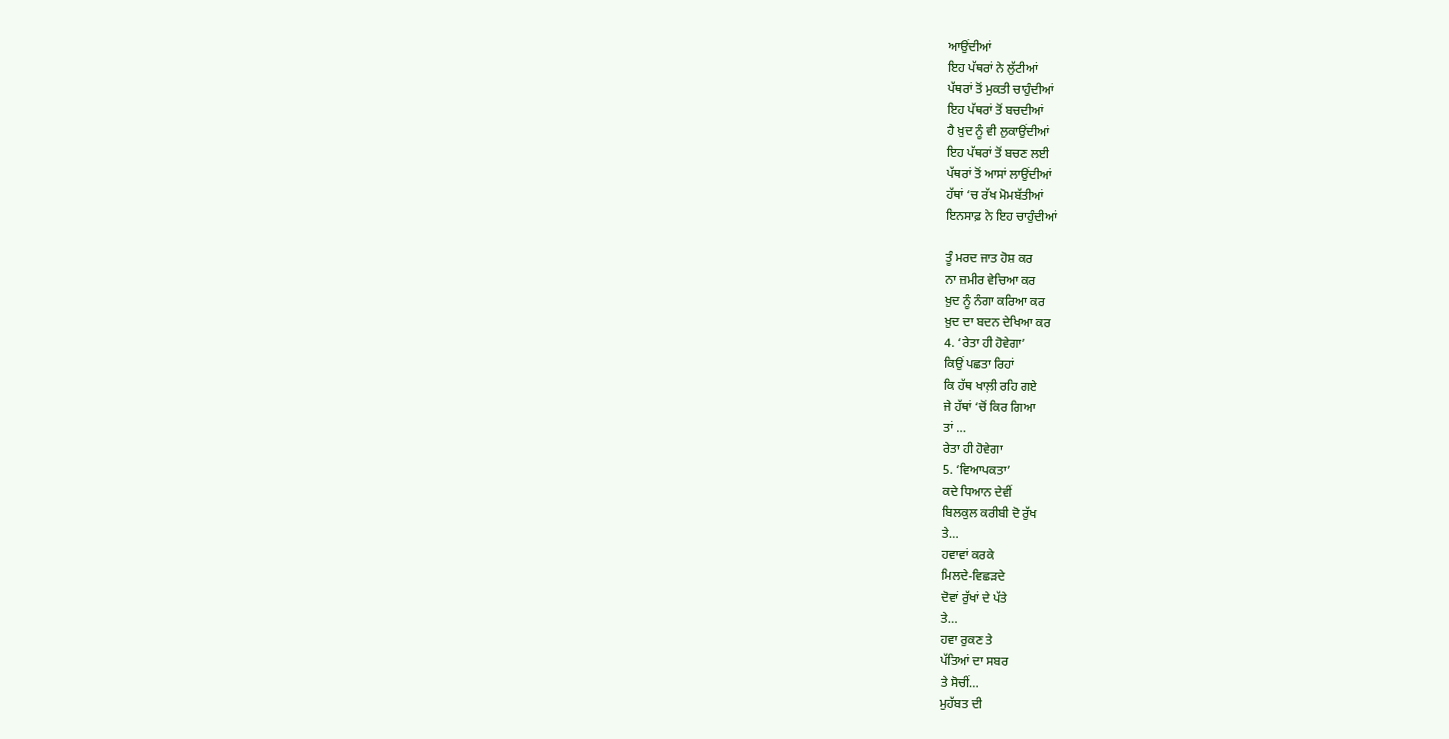ਆਉਂਦੀਆਂ
ਇਹ ਪੱਥਰਾਂ ਨੇ ਲੁੱਟੀਆਂ
ਪੱਥਰਾਂ ਤੋਂ ਮੁਕਤੀ ਚਾਹੁੰਦੀਆਂ
ਇਹ ਪੱਥਰਾਂ ਤੋਂ ਬਚਦੀਆਂ
ਹੈ ਖ਼ੁਦ ਨੂੰ ਵੀ ਲੁਕਾਉਂਦੀਆਂ
ਇਹ ਪੱਥਰਾਂ ਤੋਂ ਬਚਣ ਲਈ
ਪੱਥਰਾਂ ਤੋਂ ਆਸਾਂ ਲਾਉਂਦੀਆਂ
ਹੱਥਾਂ ‘ਚ ਰੱਖ ਮੋਮਬੱਤੀਆਂ
ਇਨਸਾਫ਼ ਨੇ ਇਹ ਚਾਹੁੰਦੀਆਂ

ਤੂੰ ਮਰਦ ਜਾਤ ਹੋਸ਼ ਕਰ
ਨਾ ਜ਼ਮੀਰ ਵੇਚਿਆ ਕਰ
ਖ਼ੁਦ ਨੂੰ ਨੰਗਾ ਕਰਿਆ ਕਰ
ਖ਼ੁਦ ਦਾ ਬਦਨ ਦੇਖਿਆ ਕਰ
4. ‘ਰੇਤਾ ਹੀ ਹੋਵੇਗਾ’
ਕਿਉਂ ਪਛਤਾ ਰਿਹਾਂ
ਕਿ ਹੱਥ ਖਾਲ਼ੀ ਰਹਿ ਗਏ
ਜੇ ਹੱਥਾਂ ‘ਚੋਂ ਕਿਰ ਗਿਆ
ਤਾਂ …
ਰੇਤਾ ਹੀ ਹੋਵੇਗਾ
5. ‘ਵਿਆਪਕਤਾ’
ਕਦੇ ਧਿਆਨ ਦੇਵੀਂ
ਬਿਲਕੁਲ ਕਰੀਬੀ ਦੋ ਰੁੱਖ
ਤੇ…
ਹਵਾਵਾਂ ਕਰਕੇ
ਮਿਲਦੇ-ਵਿਛੜਦੇ
ਦੋਵਾਂ ਰੁੱਖਾਂ ਦੇ ਪੱਤੇ
ਤੇ…
ਹਵਾ ਰੁਕਣ ਤੇ
ਪੱਤਿਆਂ ਦਾ ਸਬਰ
ਤੇ ਸੋਚੀਂ…
ਮੁਹੱਬਤ ਦੀ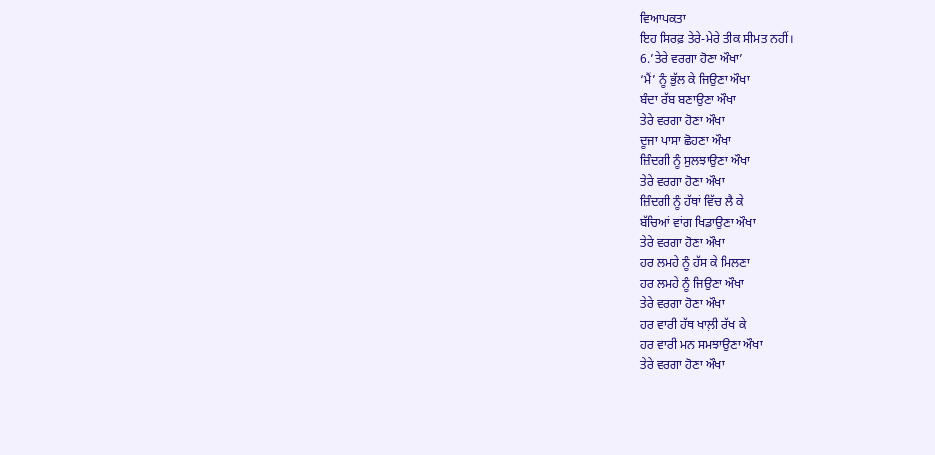ਵਿਆਪਕਤਾ
ਇਹ ਸਿਰਫ਼ ਤੇਰੇ-ਮੇਰੇ ਤੀਕ ਸੀਮਤ ਨਹੀਂ।
6.’ਤੇਰੇ ਵਰਗਾ ਹੋਣਾ ਔਖਾ’
‘ਮੈਂ’ ਨੂੰ ਭੁੱਲ ਕੇ ਜਿਉਣਾ ਔਖਾ
ਬੰਦਾ ਰੱਬ ਬਣਾਉਣਾ ਔਖਾ
ਤੇਰੇ ਵਰਗਾ ਹੋਣਾ ਔਖਾ
ਦੂਜਾ ਪਾਸਾ ਛੋਹਣਾ ਔਖਾ
ਜ਼ਿੰਦਗੀ ਨੂੰ ਸੁਲਝਾਉਣਾ ਔਖਾ
ਤੇਰੇ ਵਰਗਾ ਹੋਣਾ ਔਖਾ
ਜ਼ਿੰਦਗੀ ਨੂੰ ਹੱਥਾਂ ਵਿੱਚ ਲੈ ਕੇ
ਬੱਚਿਆਂ ਵਾਂਗ ਖਿਡਾਉਣਾ ਔਖਾ
ਤੇਰੇ ਵਰਗਾ ਹੋਣਾ ਔਖਾ
ਹਰ ਲਮਹੇ ਨੂੰ ਹੱਸ ਕੇ ਮਿਲਣਾ
ਹਰ ਲਮਹੇ ਨੂੰ ਜਿਉਣਾ ਔਖਾ
ਤੇਰੇ ਵਰਗਾ ਹੋਣਾ ਔਖਾ
ਹਰ ਵਾਰੀ ਹੱਥ ਖਾਲ਼ੀ ਰੱਖ ਕੇ
ਹਰ ਵਾਰੀ ਮਨ ਸਮਝਾਉਣਾ ਔਖਾ
ਤੇਰੇ ਵਰਗਾ ਹੋਣਾ ਔਖਾ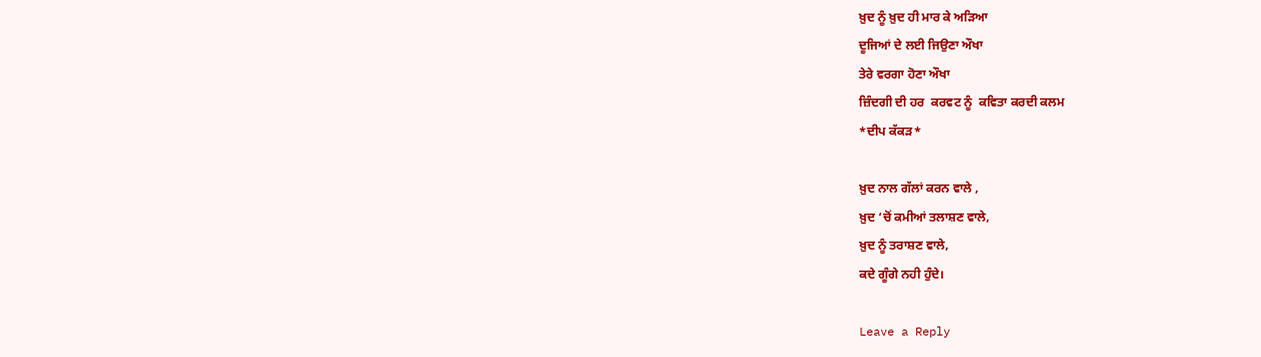ਖ਼ੁਦ ਨੂੰ ਖ਼ੁਦ ਹੀ ਮਾਰ ਕੇ ਅੜਿਆ
ਦੂਜਿਆਂ ਦੇ ਲਈ ਜਿਉਣਾ ਔਖਾ
ਤੇਰੇ ਵਰਗਾ ਹੋਣਾ ਔਖਾ
ਜ਼ਿੰਦਗੀ ਦੀ ਹਰ  ਕਰਵਟ ਨੂੰ  ਕਵਿਤਾ ਕਰਦੀ ਕਲਮ
*ਦੀਪ ਕੱਕੜ*

ਖ਼ੁਦ ਨਾਲ ਗੱਲਾਂ ਕਰਨ ਵਾਲੇ ,
ਖ਼ੁਦ ‘ਚੋਂ ਕਮੀਆਂ ਤਲਾਸ਼ਣ ਵਾਲੇ,
ਖ਼ੁਦ ਨੂੰ ਤਰਾਸ਼ਣ ਵਾਲੇ,
ਕਦੇ ਗੂੰਗੇ ਨਹੀ ਹੁੰਦੇ।

Leave a Reply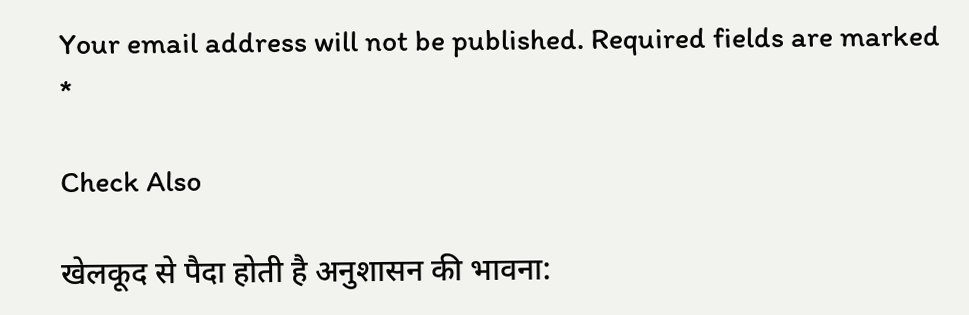Your email address will not be published. Required fields are marked *

Check Also

खेलकूद से पैदा होती है अनुशासन की भावना: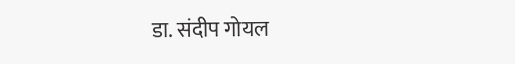डा. संदीप गोयल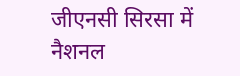जीएनसी सिरसा में नैशनल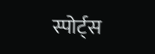स्पोर्ट्स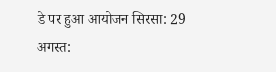डे पर हुआ आयोजन सिरसा: 29 अगस्त: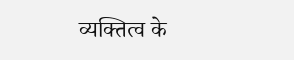व्यक्तित्व के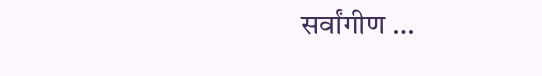सर्वांगीण …